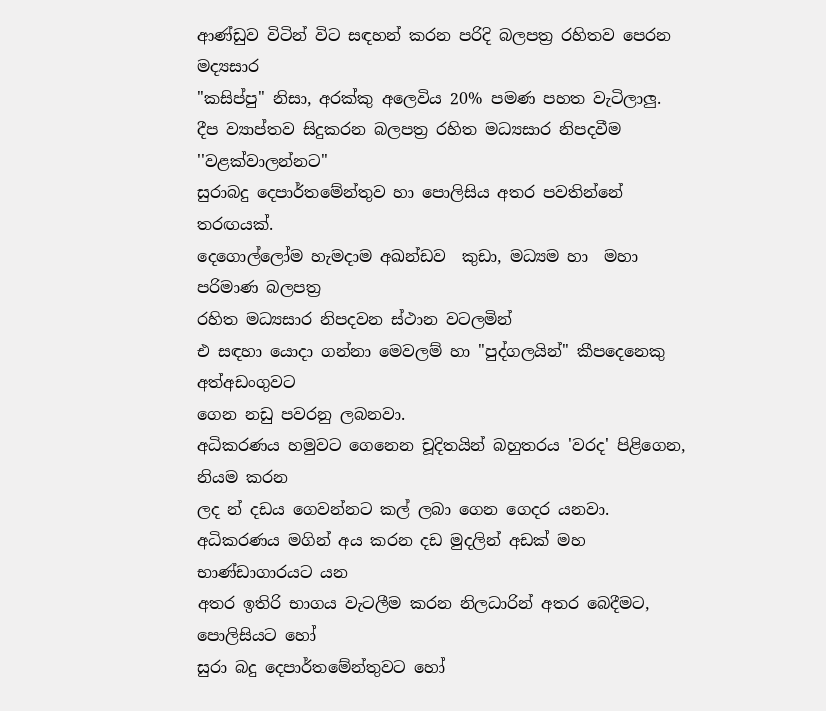ආණ්ඩුව විටින් විට සඳහන් කරන පරිදි බලපත්‍ර රහිතව පෙරන මද්‍යසාර
"කසිප්පු" නිසා, අරක්කු අලෙවිය 20% පමණ පහත වැටිලාලු‍.
දීප ව්‍යාප්තව සිදුකරන බලපත්‍ර රහිත මධ්‍යසාර නිපදවීම ''වළක්වාලන්නට"
සුරාබදු දෙපාර්තමේන්තුව හා පොලිසිය අතර පවතින්නේ තරඟයක්.
දෙගොල්ලෝම හැමදාම අඛන්ඩව  කුඩා, මධ්‍යම හා  මහා පරිමාණ බලපත්‍ර
රහිත මධ්‍යසාර නිපදවන ස්ථාන වටලමින්
එ සඳහා යොදා ගන්නා මෙවලම් හා "පුද්ගලයින්" කීපදෙනෙකු අත්අඩංගුවට
ගෙන නඩු පවරනු ලබනවා.
අධිකරණය හමුවට ගෙනෙන චූදිතයින් බහුතරය 'වරද' පිළිගෙන, නියම කරන
ලද න් දඩය ගෙවන්නට කල් ලබා ගෙන ගෙදර යනවා.
අධිකරණය මගින් අය කරන දඩ මුදලින් අඩක් මහ භාණ්ඩාගාරයට යන
අතර ඉතිරි භාගය වැටලීම කරන නිලධාරින් අතර බෙදීමට, පොලිසියට හෝ
සුරා බදු දෙපාර්තමේන්තුවට හෝ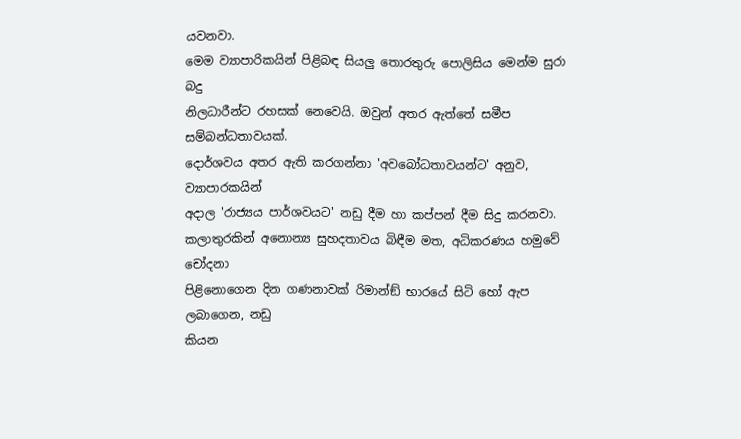යවනවා.
මෙම ව්‍යාපාරිකයින් පිළිබඳ සියලු තොරතුරු පොලිසිය මෙන්ම සුරා බදු
නිලධාරීන්ට රහසක් නෙවෙයි. ඔවුන් අතර ඇත්තේ සමීප සම්බන්ධතාවයක්.
දොර්ශවය අතර ඇති කරගන්නා 'අවබෝධතාවයන්ට' අනුව, ව්‍යාපාරකයින්
අදාල 'රාජ්‍යය පාර්ශවයට' නඩු දීම හා කප්පන් දීම සිදු කරනවා.
කලාතුරකින් අනොන්‍ය සුහදතාවය බිඳීම මත, අධිකරණය හමුවේ චෝදනා
පිළිනොගෙන දින ගණනාවක් රිමාන්ඞ් භාරයේ සිටි හෝ ඇප ලබාගෙන, නඩු
කියන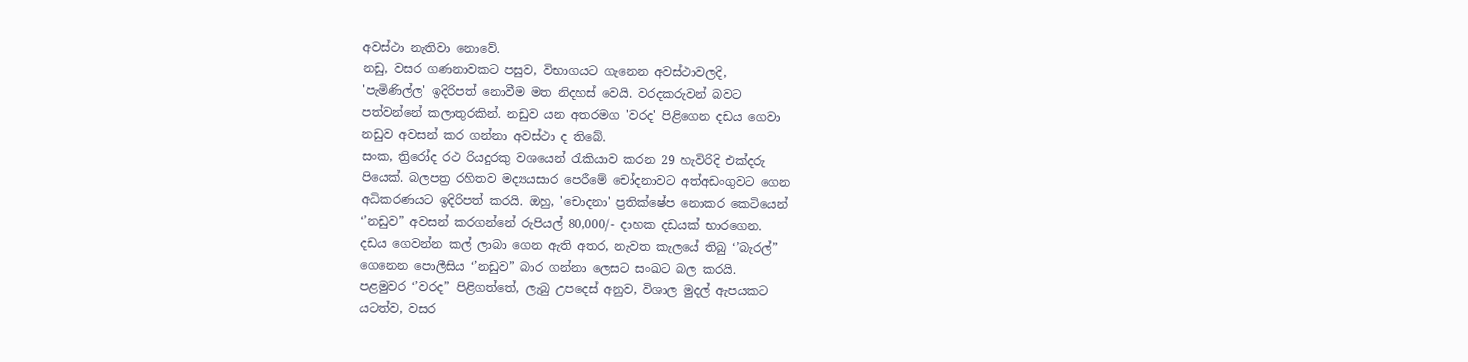අවස්ථා නැතිවා නොවේ.
නඩු, වසර ගණනාවකට පසුව, විභාගයට ගැනෙන අවස්ථාවලදි,
'පැමිණිල්ල' ඉදිරිපත් නොවීම මත නිදහස් වෙයි. වරදකරුවන් බවට
පත්වන්නේ කලාතුරකින්. නඩුව යන අතරමග 'වරද' පිළිගෙන දඩය ගෙවා
නඩුව අවසන් කර ගන්නා අවස්ථා ද තිබේ.
සංක, ත්‍රිරෝද රථ රියදුරකු වශයෙන් රැකියාව කරන 29 හැවිරිදි එක්දරු
පියෙක්. බලපත්‍ර රහිතව මද්‍යයසාර පෙරීමේ චෝදනාවට අත්අඩංගුවට ගෙන
අධිකරණයට ඉදිරිපත් කරයි. ඔහු, 'චොදනා' ප්‍රතික්ෂේප නොකර කෙටියෙන්
‘’නඩුව” අවසන් කරගන්නේ රුපියල් 80,000/- දාහක දඩයක් භාරගෙන.
දඩය ගෙවන්න කල් ලාබා ගෙන ඇති අතර, නැවත කැලයේ තිබු ‘’බැරල්”
ගෙනෙන පොලීසිය ‘’නඩුව” බාර ගන්නා ලෙසට සංඛට බල කරයි.
පළමුවර ‘’වරද” පිළිගත්තේ, ලැබු උපදෙස් අනුව, විශාල මුදල් ඇපයකට
යටත්ව, වසර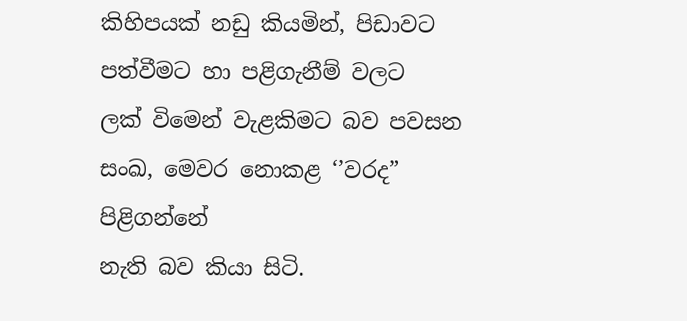කිහිපයක් නඩු කියමින්, පිඩාවට පත්වීමට හා පළිගැනීම් වලට
ලක් විමෙන් වැළකිමට බව පවසන සංඛ, මෙවර නොකළ ‘’වරද” පිළිගන්නේ
නැති බව කියා සිටි.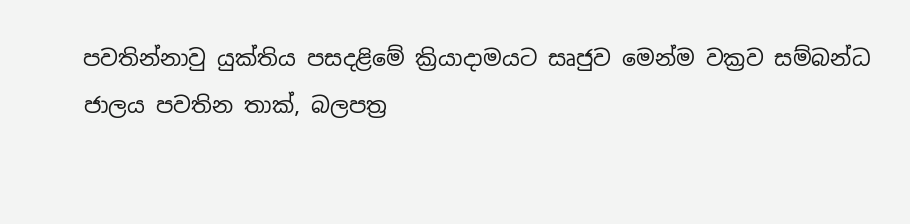පවතින්නාවු යුක්තිය පසදළිමේ ක්‍රියාදාමයට සෘජුව මෙන්ම වක්‍රව සම්බන්ධ
ජාලය පවතින තාක්, බලපත්‍ර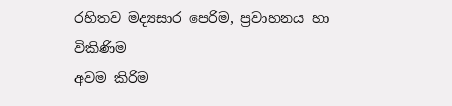රහිතව මද්‍යසාර පෙරිම, ප්‍රවාහනය හා විකිණිම
අවම කිරිම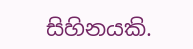සිහිනයකි.